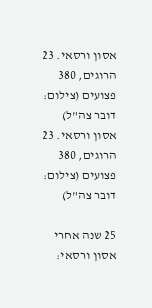אסון ורסאי. 23 הרוגים, 380 פצועים (צילום: דובר צה"ל)
אסון ורסאי. 23 הרוגים, 380 פצועים (צילום: דובר צה"ל)

25 שנה אחרי אסון ורסאי: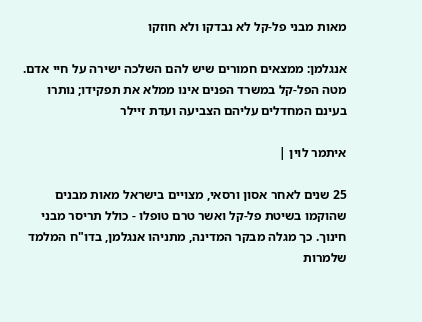מאות מבני פל-קל לא נבדקו ולא חוזקו

אנגלמן: ממצאים חמורים שיש להם השלכה ישירה על חיי אדם. מטה הפל-קל במשרד הפנים אינו ממלא את תפקידו; נותרו בעינם המחדלים עליהם הצביעה ועדת זיילר

איתמר לוין |

25 שנים לאחר אסון ורסאי, מצויים בישראל מאות מבנים שהוקמו בשיטת פל-קל ואשר טרם טופלו - כולל תריסר מבני חינוך. כך מגלה מבקר המדינה, מתניהו אנגלמן, בדו"ח המלמד שלמרות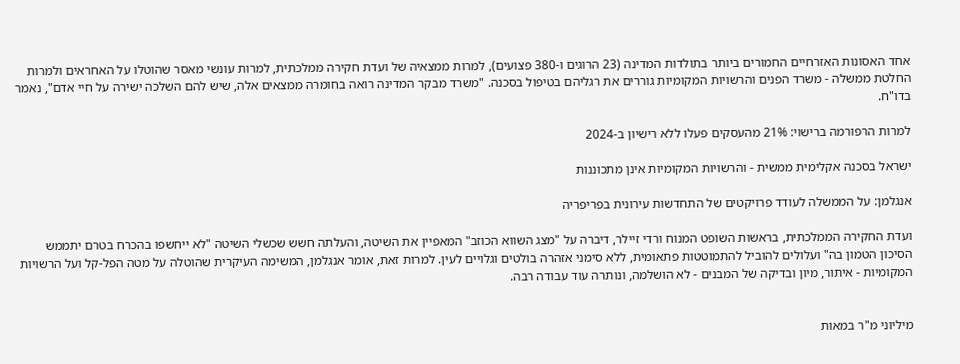אחד האסונות האזרחיים החמורים ביותר בתולדות המדינה (23 הרוגים ו-380 פצועים), למרות ממצאיה של ועדת חקירה ממלכתית, למרות עונשי מאסר שהוטלו על האחראים ולמרות החלטת ממשלה - משרד הפנים והרשויות המקומיות גוררים את רגליהם בטיפול בסכנה. "משרד מבקר המדינה רואה בחומרה ממצאים אלה, שיש להם השלכה ישירה על חיי אדם", נאמר בדו"ח.

למרות הרפורמה ברישוי: 21% מהעסקים פעלו ללא רישיון ב-2024

ישראל בסכנה אקלימית ממשית - והרשויות המקומיות אינן מתכוננות

אנגלמן: על הממשלה לעודד פרויקטים של התחדשות עירונית בפריפריה

ועדת החקירה הממלכתית, בראשות השופט המנוח ורדי זיילר, דיברה על "מצג השווא הכוזב" המאפיין את השיטה, והעלתה חשש שכשלי השיטה "לא ייחשפו בהכרח בטרם יתממש הסיכון הטמון בה" ועלולים להוביל להתמוטטות פתאומית, ללא סימני אזהרה בולטים וגלויים לעין. למרות זאת, אומר אנגלמן, המשימה העיקרית שהוטלה על מטה הפל-קל ועל הרשויות המקומיות - איתור, מיון ובדיקה של המבנים - לא הושלמה, ונותרה עוד עבודה רבה.


מיליוני מ"ר במאות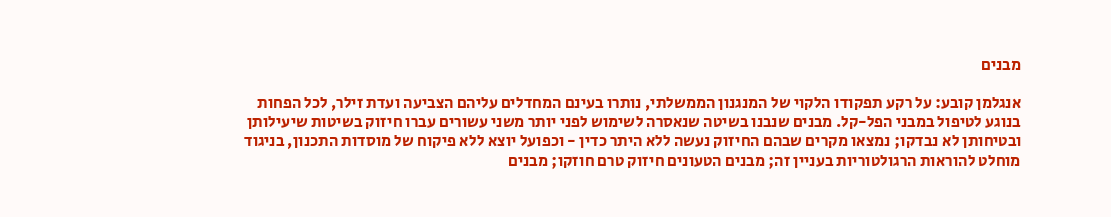מבנים

אנגלמן קובע: על רקע תפקודו הלקוי של המנגנון הממשלתי, נותרו בעינם המחדלים עליהם הצביעה ועדת זילר, לכל הפחות בנוגע לטיפול במבני הפל-קל. מבנים שנבנו בשיטה שנאסרה לשימוש לפני יותר משני עשורים עברו חיזוק בשיטות שיעילותן ובטיחותן לא נבדקו; נמצאו מקרים שבהם החיזוק נעשה ללא היתר כדין - וכפועל יוצא ללא פיקוח של מוסדות התכנון, בניגוד מוחלט להוראות הרגולטוריות בעניין זה; מבנים הטעונים חיזוק טרם חוזקו; מבנים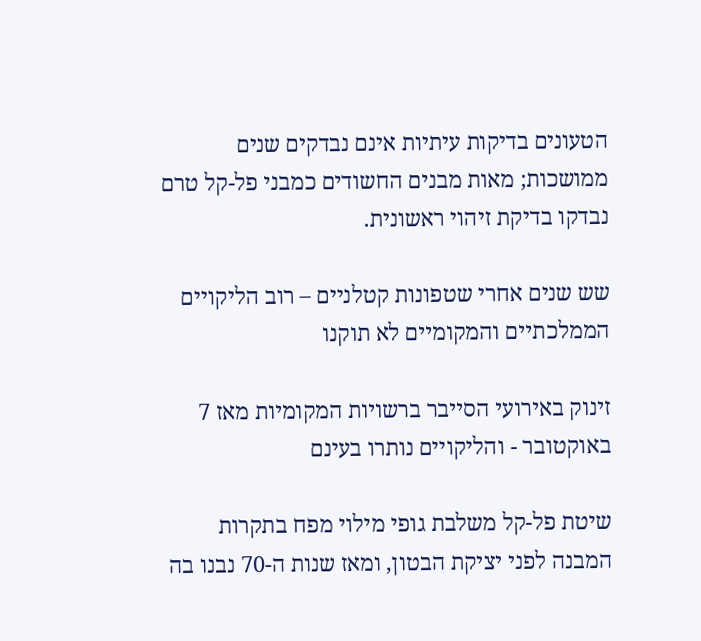הטעונים בדיקות עיתיות אינם נבדקים שנים ממושכות; מאות מבנים החשודים כמבני פל-קל טרם נבדקו בדיקת זיהוי ראשונית.

שש שנים אחרי שטפונות קטלניים – רוב הליקויים הממלכתיים והמקומיים לא תוקנו

זינוק באירועי הסייבר ברשויות המקומיות מאז 7 באוקטובר - והליקויים נותרו בעינם

שיטת פל-קל משלבת גופי מילוי מפח בתקרות המבנה לפני יציקת הבטון, ומאז שנות ה-70 נבנו בה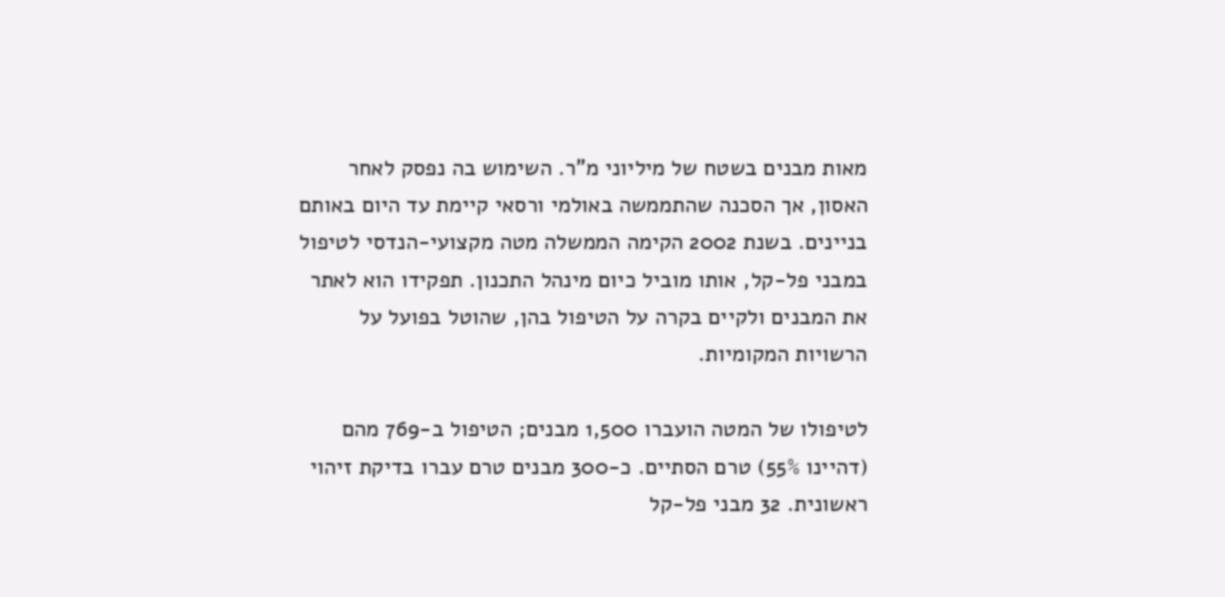מאות מבנים בשטח של מיליוני מ"ר. השימוש בה נפסק לאחר האסון, אך הסכנה שהתממשה באולמי ורסאי קיימת עד היום באותם בניינים. בשנת 2002 הקימה הממשלה מטה מקצועי-הנדסי לטיפול במבני פל-קל, אותו מוביל כיום מינהל התכנון. תפקידו הוא לאתר את המבנים ולקיים בקרה על הטיפול בהן, שהוטל בפועל על הרשויות המקומיות.

לטיפולו של המטה הועברו 1,500 מבנים; הטיפול ב-769 מהם (דהיינו 55%) טרם הסתיים. כ-300 מבנים טרם עברו בדיקת זיהוי ראשונית. 32 מבני פל-קל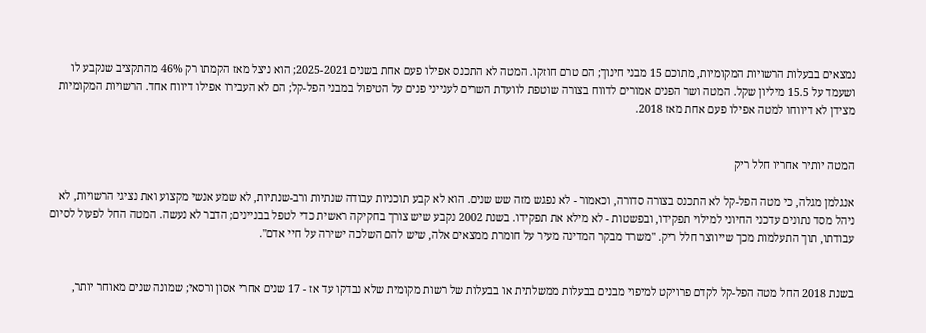נמצאים בבעלות הרשויות המקומיות, מתוכם 15 מבני חינוך; הם טרם חוזקו. המטה לא התכנס אפילו פעם אחת בשנים 2025-2021; הוא ניצל מאז הקמתו רק 46% מהתקציב שנקבע לו ושעמד על 15.5 מיליון שקל. המטה ושר הפנים אמורים לדווח בצורה שוטפת לוועדת השרים לענייני פנים על הטיפול במבני הפל-קל; הם לא העבירו אפילו דיווח אחד. הרשויות המקומיות מצידן לא דיווחו למטה אפילו פעם אחת מאז 2018.


המטה יותיר אחריו חלל ריק

אנגלמן מגלה, כי מטה הפל-קל לא התכנס בצורה סדורה, וכאמור - לא נפגש מזה שש שנים. הוא לא קבע תוכניות עבודה שנתיות ורב-שנתיות, לא שמע אנשי מקצוע ואת נציגי הרשויות, לא ניהל מסד נתונים עדכני החיוני למילוי תפקידו, ובפשטות - לא מילא את תפקידו. בשנת 2002 נקבע שיש צורך בחקיקה ראשית כדי לטפל בבניינים; הדבר לא נעשה. המטה החל לפעול לסיום עבודתו, תוך התעלמות מכך שייווצר חלל ריק. "משרד מבקר המדינה מעיר על חומרת ממצאים אלה, שיש להם השלכה ישירה על חיי אדם".


בשנת 2018 החל מטה הפל-קל לקדם פרויקט למיפוי מבנים בבעלות ממשלתית או בבעלות של רשות מקומית שלא נבדקו עד אז - 17 שנים אחרי אסון ורסאי; שמונה שנים מאוחר יותר,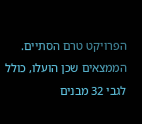הפרויקט טרם הסתיים. הממצאים שכן הועלו, כולל לגבי 32 מבנים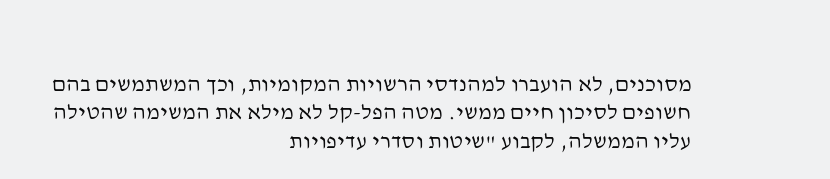מסוכנים, לא הועברו למהנדסי הרשויות המקומיות, וכך המשתמשים בהם חשופים לסיכון חיים ממשי. מטה הפל-קל לא מילא את המשימה שהטילה עליו הממשלה, לקבוע "שיטות וסדרי עדיפויות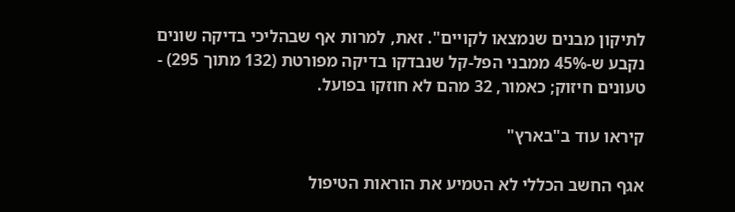לתיקון מבנים שנמצאו לקויים". זאת, למרות אף שבהליכי בדיקה שונים נקבע ש-45% ממבני הפל-קל שנבדקו בדיקה מפורטת (132 מתוך 295) - טעונים חיזוק; כאמור, 32 מהם לא חוזקו בפועל.

קיראו עוד ב"בארץ"

אגף החשב הכללי לא הטמיע את הוראות הטיפול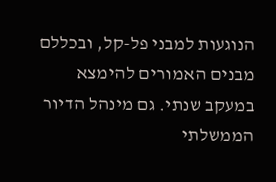הנוגעות למבני פל-קל, ובכללם מבנים האמורים להימצא במעקב שנתי. גם מינהל הדיור הממשלתי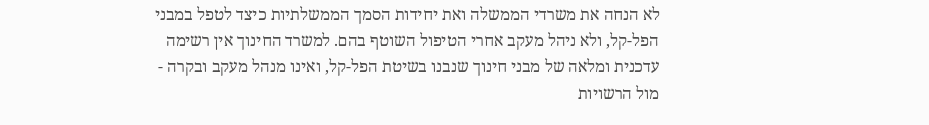לא הנחה את משרדי הממשלה ואת יחידות הסמך הממשלתיות כיצד לטפל במבני הפל-קל, ולא ניהל מעקב אחרי הטיפול השוטף בהם. למשרד החינוך אין רשימה עדכנית ומלאה של מבני חינוך שנבנו בשיטת הפל-קל, ואינו מנהל מעקב ובקרה - מול הרשויות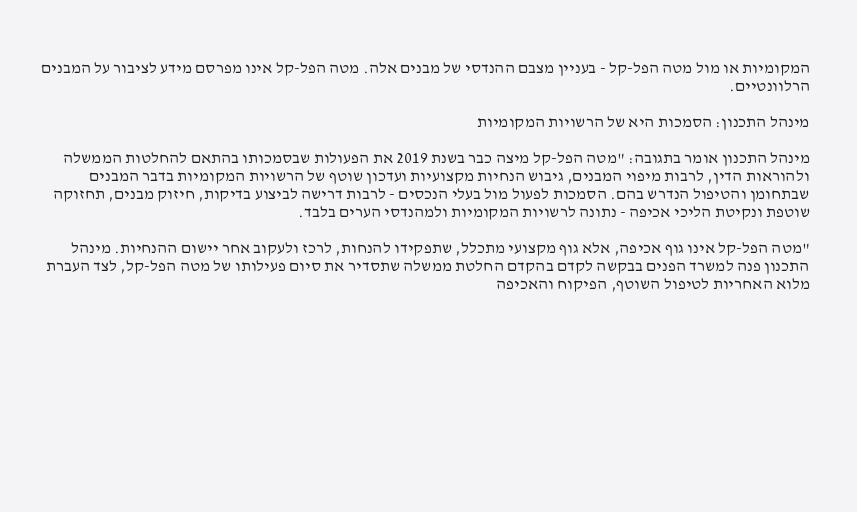המקומיות או מול מטה הפל-קל - בעניין מצבם ההנדסי של מבנים אלה. מטה הפל-קל אינו מפרסם מידע לציבור על המבנים הרלוונטיים.

מינהל התכנון: הסמכות היא של הרשויות המקומיות

מינהל התכנון אומר בתגובה: "מטה הפל-קל מיצה כבר בשנת 2019 את הפעולות שבסמכותו בהתאם להחלטות הממשלה ולהוראות הדין, לרבות מיפוי המבנים, גיבוש הנחיות מקצועיות ועדכון שוטף של הרשויות המקומיות בדבר המבנים שבתחומן והטיפול הנדרש בהם. הסמכות לפעול מול בעלי הנכסים - לרבות דרישה לביצוע בדיקות, חיזוק מבנים, תחזוקה שוטפת ונקיטת הליכי אכיפה - נתונה לרשויות המקומיות ולמהנדסי הערים בלבד.

"מטה הפל-קל אינו גוף אכיפה, אלא גוף מקצועי מתכלל, שתפקידו להנחות, לרכז ולעקוב אחר יישום ההנחיות. מינהל התכנון פנה למשרד הפנים בבקשה לקדם בהקדם החלטת ממשלה שתסדיר את סיום פעילותו של מטה הפל-קל, לצד העברת מלוא האחריות לטיפול השוטף, הפיקוח והאכיפה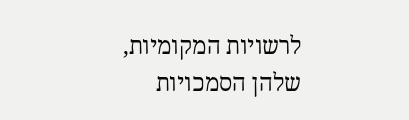לרשויות המקומיות, שלהן הסמכויות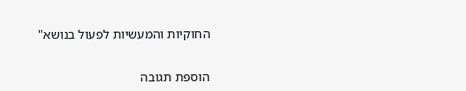החוקיות והמעשיות לפעול בנושא"


הוספת תגובה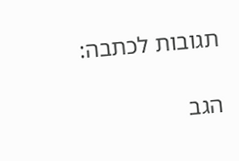תגובות לכתבה:

הגב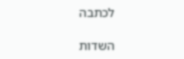לכתבה

השדות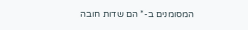המסומנים ב-* הם שדות חובה